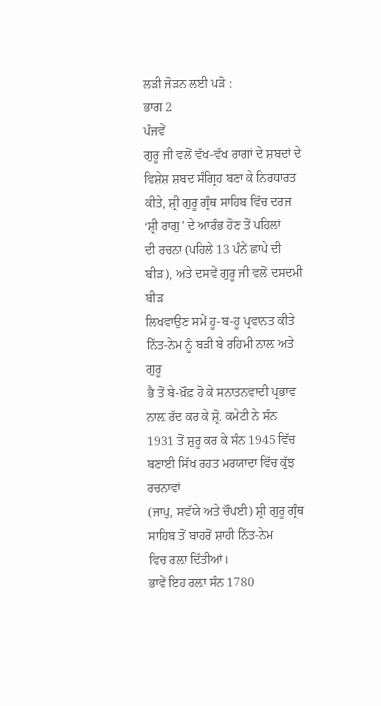ਲੜੀ ਜੋੜਨ ਲਈ ਪੜੋ :
ਭਾਗ 2
ਪੰਜਵੇਂ
ਗੁਰੂ ਜੀ ਵਲੋਂ ਵੱਖ-ਵੱਖ ਰਾਗਾਂ ਦੇ ਸ਼ਬਦਾਂ ਦੇ ਵਿਸ਼ੇਸ਼ ਸ਼ਬਦ ਸੰਗ੍ਰਿਹ ਬਣਾ ਕੇ ਨਿਰਧਾਰਤ
ਕੀਤੇ, ਸ਼੍ਰੀ ਗੁਰੂ ਗ੍ਰੰਥ ਸਾਹਿਬ ਵਿੱਚ ਦਰਜ ‘ਸ਼੍ਰੀ ਰਾਗੁ’ ਦੇ ਆਰੰਭ ਹੋਣ ਤੋਂ ਪਹਿਲਾਂ
ਦੀ ਰਚਨਾ (ਪਹਿਲੇ 13 ਪੰਨੇਂ ਛਾਪੇ ਦੀ ਬੀੜ), ਅਤੇ ਦਸਵੇਂ ਗੁਰੂ ਜੀ ਵਲੋਂ ਦਸਦਮੀ ਬੀੜ
ਲਿਖਵਾਉਣ ਸਮੇਂ ਹੂ-ਬ-ਹੂ ਪ੍ਰਵਾਨਤ ਕੀਤੇ ਨਿੱਤ-ਨੇਮ ਨੂੰ ਬੜੀ ਬੇ ਰਹਿਮੀ ਨਾਲ਼ ਅਤੇ ਗੁਰੂ
ਭੈ ਤੋਂ ਬੇ-ਖ਼ੌਫ਼ ਹੋ ਕੇ ਸਨਾਤਨਵਾਦੀ ਪ੍ਰਭਾਵ ਨਾਲ਼ ਰੱਦ ਕਰ ਕੇ ਸ਼੍ਰੋ. ਕਮੇਟੀ ਨੇ ਸੰਨ
1931 ਤੋਂ ਸ਼ੁਰੂ ਕਰ ਕੇ ਸੰਨ 1945 ਵਿੱਚ ਬਣਾਈ ਸਿੱਖ ਰਹਤ ਮਰਯਾਦਾ ਵਿੱਚ ਕੁੱਝ ਰਚਨਾਵਾਂ
(ਜਾਪੁ, ਸਵੱਯੇ ਅਤੇ ਚੌਪਈ) ਸ਼੍ਰੀ ਗੁਰੂ ਗ੍ਰੰਥ ਸਾਹਿਬ ਤੋਂ ਬਾਹਰੋਂ ਸ਼ਾਹੀ ਨਿੱਤ-ਨੇਮ
ਵਿਚ ਰਲ਼ਾ ਦਿੱਤੀਆਂ।
ਭਾਵੇਂ ਇਹ ਰਲ਼ਾ ਸੰਨ 1780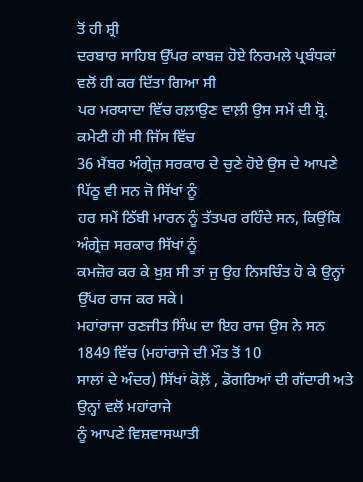ਤੋਂ ਹੀ ਸ਼੍ਰੀ
ਦਰਬਾਰ ਸਾਹਿਬ ਉੱਪਰ ਕਾਬਜ਼ ਹੋਏ ਨਿਰਮਲੇ ਪ੍ਰਬੰਧਕਾਂ ਵਲੋਂ ਹੀ ਕਰ ਦਿੱਤਾ ਗਿਆ ਸੀ
ਪਰ ਮਰਯਾਦਾ ਵਿੱਚ ਰਲ਼ਾਉਣ ਵਾਲ਼ੀ ਉਸ ਸਮੇਂ ਦੀ ਸ਼੍ਰੋ. ਕਮੇਟੀ ਹੀ ਸੀ ਜਿੱਸ ਵਿੱਚ
36 ਮੈਂਬਰ ਅੰਗ੍ਰੇਜ਼ ਸਰਕਾਰ ਦੇ ਚੁਣੇ ਹੋਏ ਉਸ ਦੇ ਆਪਣੇ ਪਿੱਠੂ ਵੀ ਸਨ ਜੋ ਸਿੱਖਾਂ ਨੂੰ
ਹਰ ਸਮੇਂ ਠਿੱਬੀ ਮਾਰਨ ਨੂੰ ਤੱਤਪਰ ਰਹਿੰਦੇ ਸਨ, ਕਿਉਂਕਿ ਅੰਗ੍ਰੇਜ਼ ਸਰਕਾਰ ਸਿੱਖਾਂ ਨੂੰ
ਕਮਜ਼ੋਰ ਕਰ ਕੇ ਖ਼ੁਸ਼ ਸੀ ਤਾਂ ਜੁ ਉਹ ਨਿਸਚਿੰਤ ਹੋ ਕੇ ਉਨ੍ਹਾਂ ਉੱਪਰ ਰਾਜ ਕਰ ਸਕੇ।
ਮਹਾਂਰਾਜਾ ਰਣਜੀਤ ਸਿੰਘ ਦਾ ਇਹ ਰਾਜ ਉਸ ਨੇ ਸਨ 1849 ਵਿੱਚ (ਮਹਾਂਰਾਜੇ ਦੀ ਮੌਤ ਤੋਂ 10
ਸਾਲਾਂ ਦੇ ਅੰਦਰ) ਸਿੱਖਾਂ ਕੋਲ਼ੋਂ , ਡੋਗਰਿਆਂ ਦੀ ਗੱਦਾਰੀ ਅਤੇ ਉਨ੍ਹਾਂ ਵਲੋਂ ਮਹਾਂਰਾਜੇ
ਨੂੰ ਆਪਣੇ ਵਿਸ਼ਵਾਸਘਾਤੀ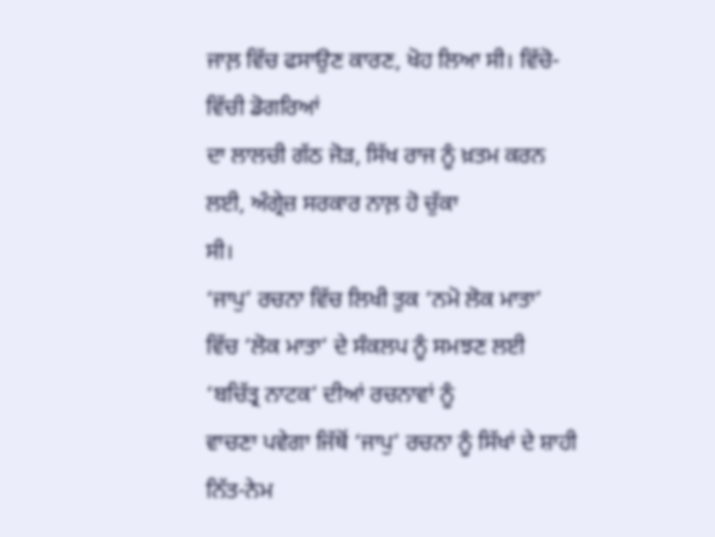ਜਾਲ਼ ਵਿੱਚ ਫਸਾਉਣ ਕਾਰਣ, ਖੋਹ ਲਿਆ ਸੀ। ਵਿੱਚੋ-ਵਿੱਚੀ ਡੋਗਰਿਆਂ
ਦਾ ਲਾਲਚੀ ਗੱਠ ਜੋੜ, ਸਿੱਖ ਰਾਜ ਨੂੰ ਖ਼ਤਮ ਕਰਨ ਲਈ, ਅੰਗ੍ਰੇਜ਼ ਸਰਕਾਰ ਨਾਲ਼ ਹੋ ਚੁੱਕਾ
ਸੀ।
‘ਜਾਪੁ’ ਰਚਨਾ ਵਿੱਚ ਲਿਖੀ ਤੁਕ ‘ਨਮੋ ਲੋਕ ਮਾਤਾ’
ਵਿੱਚ ‘ਲੋਕ ਮਾਤਾ’ ਦੇ ਸੰਕਲਪ ਨੂੰ ਸਮਝਣ ਲਈ ‘ਬਚਿੱਤ੍ਰ ਨਾਟਕ’ ਦੀਆਂ ਰਚਨਾਵਾਂ ਨੂੰ
ਵਾਚਣਾ ਪਵੇਗਾ ਜਿੱਥੋਂ ‘ਜਾਪੁ’ ਰਚਨਾ ਨੂੰ ਸਿੱਖਾਂ ਦੇ ਸ਼ਾਹੀ ਨਿੱਤ-ਨੇਮ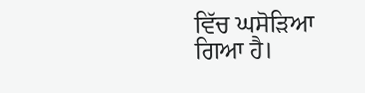ਵਿੱਚ ਘਸੋੜਿਆ
ਗਿਆ ਹੈ।